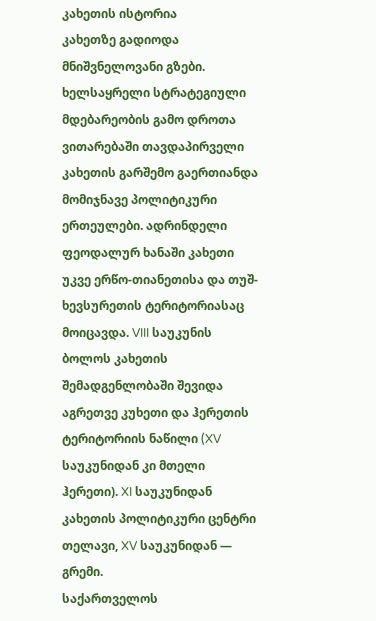კახეთის ისტორია
კახეთზე გადიოდა მნიშვნელოვანი გზები. ხელსაყრელი სტრატეგიული მდებარეობის გამო დროთა ვითარებაში თავდაპირველი კახეთის გარშემო გაერთიანდა მომიჯნავე პოლიტიკური ერთეულები. ადრინდელი ფეოდალურ ხანაში კახეთი უკვე ერწო-თიანეთისა და თუშ-ხევსურეთის ტერიტორიასაც მოიცავდა. VIII საუკუნის ბოლოს კახეთის შემადგენლობაში შევიდა აგრეთვე კუხეთი და ჰერეთის ტერიტორიის ნაწილი (XV საუკუნიდან კი მთელი ჰერეთი). XI საუკუნიდან კახეთის პოლიტიკური ცენტრი თელავი, XV საუკუნიდან — გრემი.
საქართველოს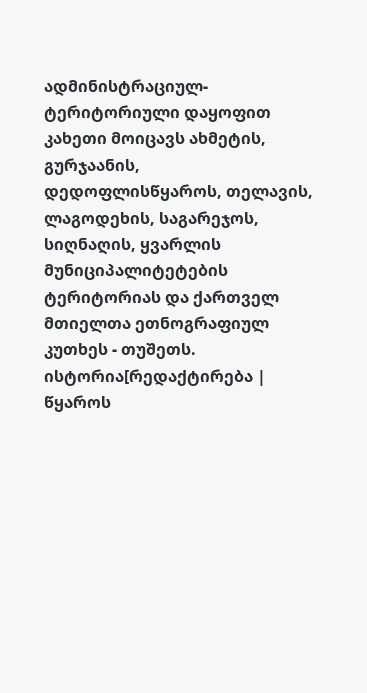ადმინისტრაციულ-ტერიტორიული დაყოფით კახეთი მოიცავს ახმეტის, გურჯაანის, დედოფლისწყაროს, თელავის, ლაგოდეხის, საგარეჯოს, სიღნაღის, ყვარლის მუნიციპალიტეტების ტერიტორიას და ქართველ მთიელთა ეთნოგრაფიულ კუთხეს - თუშეთს.
ისტორია[რედაქტირება | წყაროს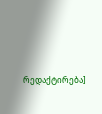რედაქტირება]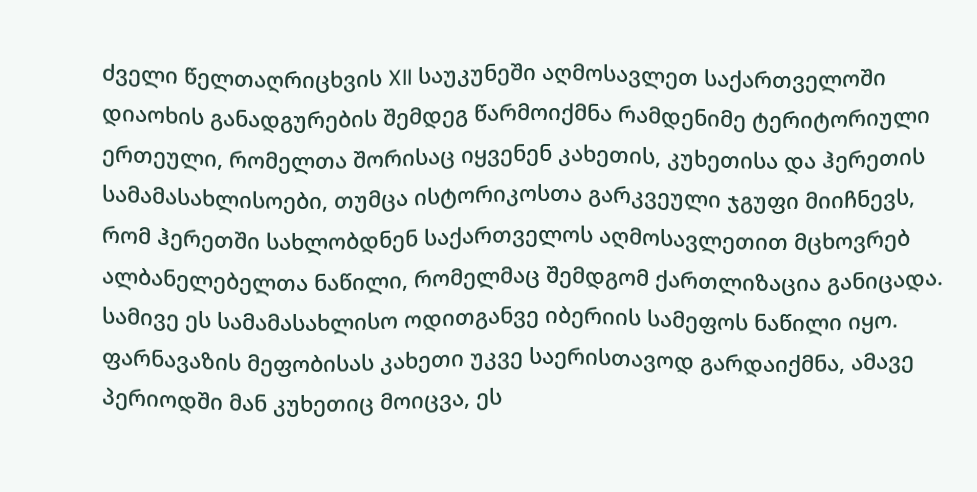ძველი წელთაღრიცხვის XII საუკუნეში აღმოსავლეთ საქართველოში დიაოხის განადგურების შემდეგ წარმოიქმნა რამდენიმე ტერიტორიული ერთეული, რომელთა შორისაც იყვენენ კახეთის, კუხეთისა და ჰერეთის სამამასახლისოები, თუმცა ისტორიკოსთა გარკვეული ჯგუფი მიიჩნევს, რომ ჰერეთში სახლობდნენ საქართველოს აღმოსავლეთით მცხოვრებ ალბანელებელთა ნაწილი, რომელმაც შემდგომ ქართლიზაცია განიცადა. სამივე ეს სამამასახლისო ოდითგანვე იბერიის სამეფოს ნაწილი იყო. ფარნავაზის მეფობისას კახეთი უკვე საერისთავოდ გარდაიქმნა, ამავე პერიოდში მან კუხეთიც მოიცვა, ეს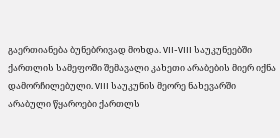გაერთიანება ბუნებრივად მოხდა. VII-VIII საუკუნეებში ქართლის სამეფოში შემავალი კახეთი არაბების მიერ იქნა დამორჩილებული. VIII საუკუნის მეორე ნახევარში არაბული წყაროები ქართლს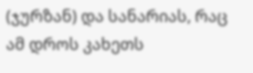(ჯურზან) და სანარიას, რაც ამ დროს კახეთს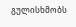გულისხმობს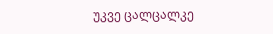უკვე ცალცალკე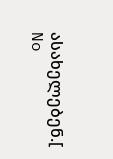ასახელებენ.[
No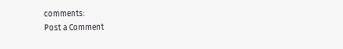comments:
Post a Comment